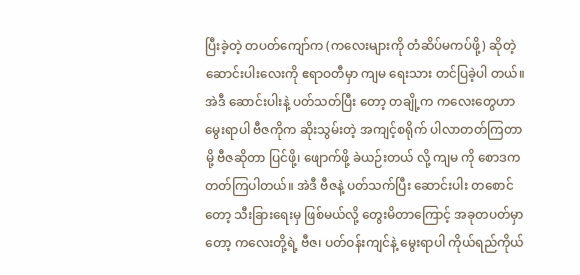ပြီးခဲ့တဲ့ တပတ်ကျော်က (ကလေးများကို တံဆိပ်မကပ်ဖို့) ဆိုတဲ့ ဆောင်းပါးလေးကို ဧရာဝတီမှာ ကျမ ရေးသား တင်ပြခဲ့ပါ တယ်။ အဲဒီ ဆောင်းပါးနဲ့ ပတ်သတ်ပြီး တော့ တချို့က ကလေးတွေဟာ မွေးရာပါ ဗီဇကိုက ဆိုးသွမ်းတဲ့ အကျင့်စရိုက် ပါလာတတ်ကြတာမို့ ဗီဇဆိုတာ ပြင်ဖို့၊ ဖျောက်ဖို့ ခဲယဉ်းတယ် လို့ ကျမ ကို စောဒက တတ်ကြပါတယ်။ အဲဒီ ဗီဇနဲ့ ပတ်သက်ပြီး ဆောင်းပါး တစောင်တော့ သီးခြားရေးမှ ဖြစ်မယ်လို့ တွေးမိတာကြောင့် အခုတပတ်မှာတော့ ကလေးတို့ရဲ့ ဗီဇ၊ ပတ်ဝန်းကျင်နဲ့ မွေးရာပါ ကိုယ်ရည်ကိုယ်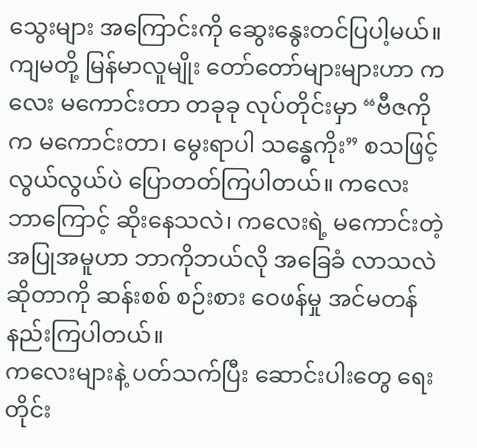သွေးများ အကြောင်းကို ဆွေးနွေးတင်ပြပါ့မယ်။
ကျမတို့ မြန်မာလူမျိုး တော်တော်များများဟာ ကလေး မကောင်းတာ တခုခု လုပ်တိုင်းမှာ “ဗီဇကိုက မကောင်းတာ၊ မွေးရာပါ သန္ဓေကိုး” စသဖြင့် လွယ်လွယ်ပဲ ပြောတတ်ကြပါတယ်။ ကလေး ဘာကြောင့် ဆိုးနေသလဲ၊ ကလေးရဲ့ မကောင်းတဲ့ အပြုအမူဟာ ဘာကိုဘယ်လို အခြေခံ လာသလဲ ဆိုတာကို ဆန်းစစ် စဉ်းစား ဝေဖန်မှု အင်မတန် နည်းကြပါတယ်။
ကလေးများနဲ့ ပတ်သက်ပြီး ဆောင်းပါးတွေ ရေးတိုင်း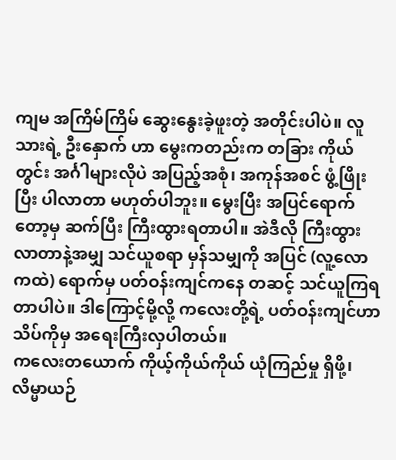ကျမ အကြိမ်ကြိမ် ဆွေးနွေးခဲ့ဖူးတဲ့ အတိုင်းပါပဲ။ လူသားရဲ့ ဦးနှောက် ဟာ မွေးကတည်းက တခြား ကိုယ်တွင်း အင်္ဂါများလိုပဲ အပြည့်အစုံ၊ အကုန်အစင် ဖွံ့ဖြိုးပြီး ပါလာတာ မဟုတ်ပါဘူး။ မွေးပြီး အပြင်ရောက် တော့မှ ဆက်ပြီး ကြီးထွားရတာပါ။ အဲဒီလို ကြီးထွား လာတာနဲ့အမျှ သင်ယူစရာ မှန်သမျှကို အပြင် (လူ့လောကထဲ) ရောက်မှ ပတ်ဝန်းကျင်ကနေ တဆင့် သင်ယူကြရတာပါပဲ။ ဒါကြောင့်မို့လို့ ကလေးတို့ရဲ့ ပတ်ဝန်းကျင်ဟာ သိပ်ကိုမှ အရေးကြီးလှပါတယ်။
ကလေးတယောက် ကိုယ့်ကိုယ်ကိုယ် ယုံကြည်မှု ရှိဖို့၊ လိမ္မာယဉ်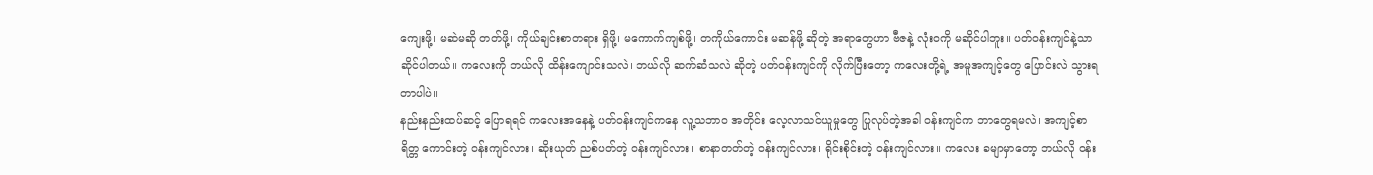ကျေးဖို့၊ မဆဲမဆို တတ်ဖို့၊ ကိုယ်ချင်းစာတရား ရှိဖို့၊ မကောက်ကျစ်ဖို့၊ တကိုယ်ကောင်း မဆန်ဖို့ ဆိုတဲ့ အရာတွေဟာ ဗီဇနဲ့ လုံးဝကို မဆိုင်ပါဘူး။ ပတ်ဝန်းကျင်နဲ့သာ ဆိုင်ပါတယ်။ ကလေးကို ဘယ်လို ထိန်းကျောင်းသလဲ၊ ဘယ်လို ဆက်ဆံသလဲ ဆိုတဲ့ ပတ်ဝန်းကျင်ကို လိုက်ပြီးတော့ ကလေးတို့ရဲ့ အမူအကျင့်တွေ ပြောင်းလဲ သွားရတာပါပဲ။
နည်းနည်းထပ်ဆင့် ပြောရရင် ကလေးအနေနဲ့ ပတ်ဝန်းကျင်ကနေ လူ့သဘာ၀ အတိုင်း လေ့လာသင်ယူမှုတွေ ပြုလုပ်တဲ့အခါ ဝန်းကျင်က ဘာတွေရမလဲ၊ အကျင့်စာရိတ္တ ကောင်းတဲ့ ဝန်းကျင်လား၊ ဆိုးယုတ် ညစ်ပတ်တဲ့ ဝန်းကျင်လား၊ စာနာတတ်တဲ့ ဝန်းကျင်လား၊ ရိုင်းစိုင်းတဲ့ ဝန်းကျင်လား။ ကလေး ခမျာမှာတော့ ဘယ်လို ဝန်း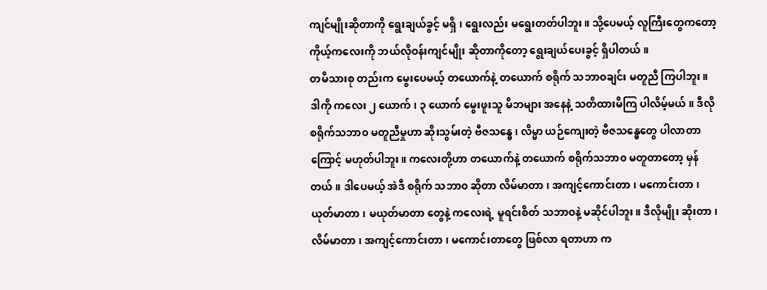ကျင်မျိုးဆိုတာကို ရွေးချယ်ခွင့် မရှိ၊ ရွေးလည်း မရွေးတတ်ပါဘူး။ သို့ပေမယ့် လူကြီးတွေကတော့ ကိုယ့်ကလေးကို ဘယ်လိုဝန်းကျင်မျိုး ဆိုတာကိုတော့ ရွေးချယ်ပေးခွင့် ရှိပါတယ်။
တမိသားစု တည်းက မွေးပေမယ့် တယောက်နဲ့ တယောက် စရိုက် သဘာဝချင်း မတူညီ ကြပါဘူး။ ဒါကို ကလေး ၂ ယောက်၊ ၃ ယောက် မွေးဖူးသူ မိဘများ အနေနဲ့ သတိထားမိကြ ပါလိမ့်မယ်။ ဒီလို စရိုက်သဘာ၀ မတူညီမှုဟာ ဆိုးသွမ်းတဲ့ ဗီဇသန္ဓေ၊ လိမ္မာ ယဉ်ကျေးတဲ့ ဗီဇသန္ဓေတွေ ပါလာတာကြောင့် မဟုတ်ပါဘူး။ ကလေးတို့ဟာ တယောက်နဲ့ တယောက် စရိုက်သဘာ၀ မတူတာတော့ မှန်တယ်။ ဒါပေမယ့် အဲဒီ စရိုက် သဘာ၀ ဆိုတာ လိမ်မာတာ၊ အကျင့်ကောင်းတာ၊ မကောင်းတာ၊ ယုတ်မာတာ၊ မယုတ်မာတာ တွေနဲ့ ကလေးရဲ့ မူရင်းစိတ် သဘာဝနဲ့ မဆိုင်ပါဘူး။ ဒီလိုမျိုး ဆိုးတာ၊ လိမ်မာတာ၊ အကျင့်ကောင်းတာ၊ မကောင်းတာတွေ ဖြစ်လာ ရတာဟာ က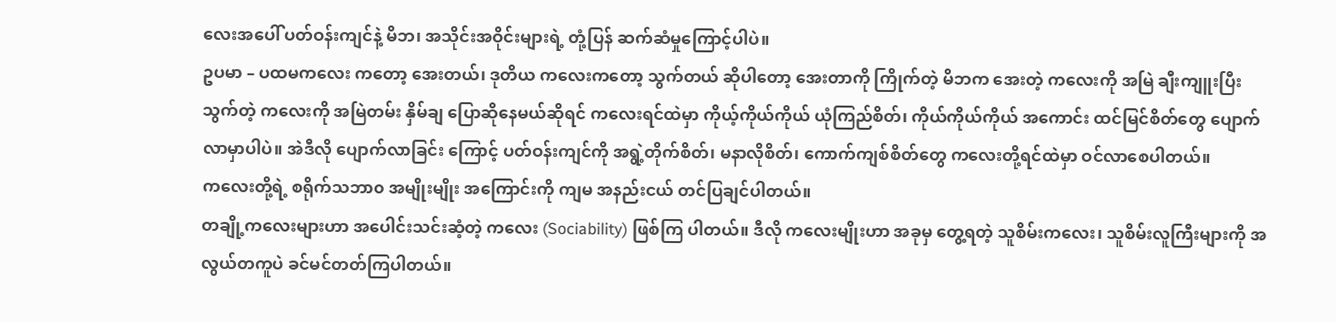လေးအပေါ် ပတ်ဝန်းကျင်နဲ့ မိဘ၊ အသိုင်းအဝိုင်းများရဲ့ တုံ့ပြန် ဆက်ဆံမှုကြောင့်ပါပဲ။
ဥပမာ – ပထမကလေး ကတော့ အေးတယ်၊ ဒုတိယ ကလေးကတော့ သွက်တယ် ဆိုပါတော့ အေးတာကို ကြိုက်တဲ့ မိဘက အေးတဲ့ ကလေးကို အမြဲ ချီးကျူးပြီး သွက်တဲ့ ကလေးကို အမြဲတမ်း နှိမ်ချ ပြောဆိုနေမယ်ဆိုရင် ကလေးရင်ထဲမှာ ကိုယ့်ကိုယ်ကိုယ် ယုံကြည်စိတ်၊ ကိုယ်ကိုယ်ကိုယ် အကောင်း ထင်မြင်စိတ်တွေ ပျောက်လာမှာပါပဲ။ အဲဒီလို ပျောက်လာခြင်း ကြောင့် ပတ်ဝန်းကျင်ကို အရွဲ့တိုက်စိတ်၊ မနာလိုစိတ်၊ ကောက်ကျစ်စိတ်တွေ ကလေးတို့ရင်ထဲမှာ ဝင်လာစေပါတယ်။
ကလေးတို့ရဲ့ စရိုက်သဘာ၀ အမျိုးမျိုး အကြောင်းကို ကျမ အနည်းငယ် တင်ပြချင်ပါတယ်။
တချို့ကလေးများဟာ အပေါင်းသင်းဆံ့တဲ့ ကလေး (Sociability) ဖြစ်ကြ ပါတယ်။ ဒီလို ကလေးမျိုးဟာ အခုမှ တွေ့ရတဲ့ သူစိမ်းကလေး၊ သူစိမ်းလူကြီးများကို အလွယ်တကူပဲ ခင်မင်တတ်ကြပါတယ်။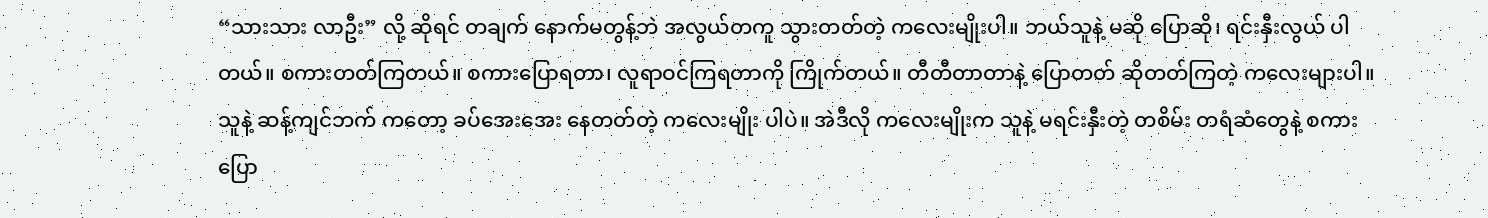“သားသား လာဦး” လို့ ဆိုရင် တချက် နောက်မတွန့်ဘဲ အလွယ်တကူ သွားတတ်တဲ့ ကလေးမျိုးပါ။ ဘယ်သူနဲ့ မဆို ပြောဆို၊ ရင်းနှီးလွယ် ပါတယ်။ စကားတတ်ကြတယ်။ စကားပြောရတာ၊ လူရာဝင်ကြရတာကို ကြိုက်တယ်။ တီတီတာတာနဲ့ ပြောတတ် ဆိုတတ်ကြတဲ့ ကလေးများပါ။
သူနဲ့ ဆန့်ကျင်ဘက် ကတော့ ခပ်အေးအေး နေတတ်တဲ့ ကလေးမျိုး ပါပဲ။ အဲဒီလို ကလေးမျိုးက သူနဲ့ မရင်းနှီးတဲ့ တစိမ်း တရံဆံတွေနဲ့ စကားပြော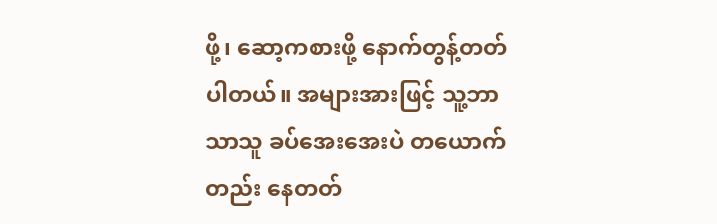ဖို့၊ ဆော့ကစားဖို့ နောက်တွန့်တတ် ပါတယ်။ အများအားဖြင့် သူ့ဘာသာသူ ခပ်အေးအေးပဲ တယောက်တည်း နေတတ်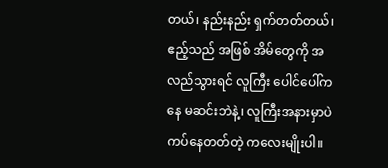တယ်၊ နည်းနည်း ရှက်တတ်တယ်၊ ဧည့်သည် အဖြစ် အိမ်တွေကို အလည်သွားရင် လူကြီး ပေါင်ပေါ်ကနေ မဆင်းဘဲနဲ့၊ လူကြီးအနားမှာပဲ ကပ်နေတတ်တဲ့ ကလေးမျိုးပါ။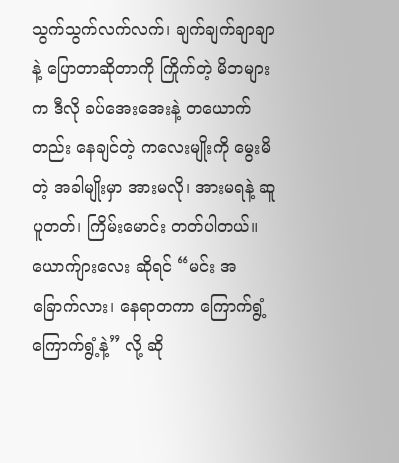သွက်သွက်လက်လက်၊ ချက်ချက်ချာချာနဲ့ ပြောတာဆိုတာကို ကြိုက်တဲ့ မိဘများက ဒီလို ခပ်အေးအေးနဲ့ တယောက်တည်း နေချင်တဲ့ ကလေးမျိုးကို မွေးမိတဲ့ အခါမျိုးမှာ အားမလို၊ အားမရနဲ့ ဆူပူတတ်၊ ကြိမ်းမောင်း တတ်ပါတယ်။ ယောက်ျားလေး ဆိုရင် “မင်း အခြောက်လား၊ နေရာတကာ ကြောက်ရွံ့ ကြောက်ရွံ့နဲ့” လို့ ဆို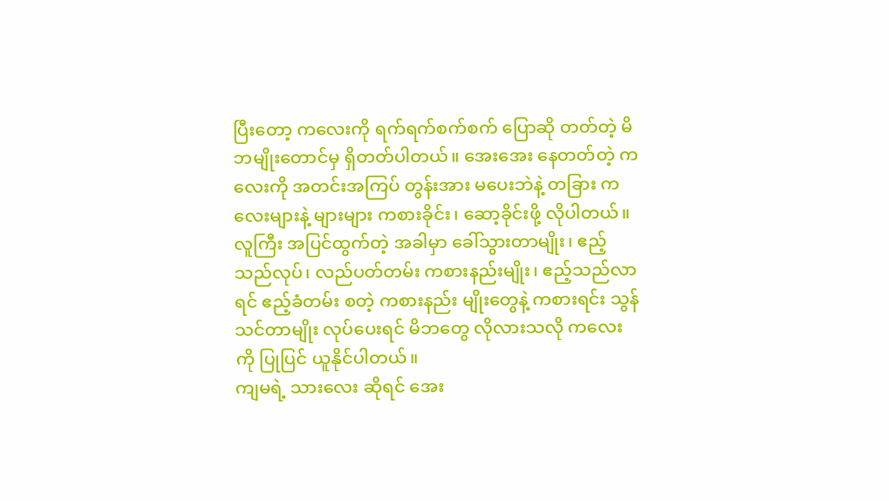ပြီးတော့ ကလေးကို ရက်ရက်စက်စက် ပြောဆို တတ်တဲ့ မိဘမျိုးတောင်မှ ရှိတတ်ပါတယ်။ အေးအေး နေတတ်တဲ့ ကလေးကို အတင်းအကြပ် တွန်းအား မပေးဘဲနဲ့ တခြား ကလေးများနဲ့ များများ ကစားခိုင်း၊ ဆော့ခိုင်းဖို့ လိုပါတယ်။ လူကြီး အပြင်ထွက်တဲ့ အခါမှာ ခေါ်သွားတာမျိုး၊ ဧည့်သည်လုပ်၊ လည်ပတ်တမ်း ကစားနည်းမျိုး၊ ဧည့်သည်လာရင် ဧည့်ခံတမ်း စတဲ့ ကစားနည်း မျိုးတွေနဲ့ ကစားရင်း သွန်သင်တာမျိုး လုပ်ပေးရင် မိဘတွေ လိုလားသလို ကလေးကို ပြုပြင် ယူနိုင်ပါတယ်။
ကျမရဲ့ သားလေး ဆိုရင် အေး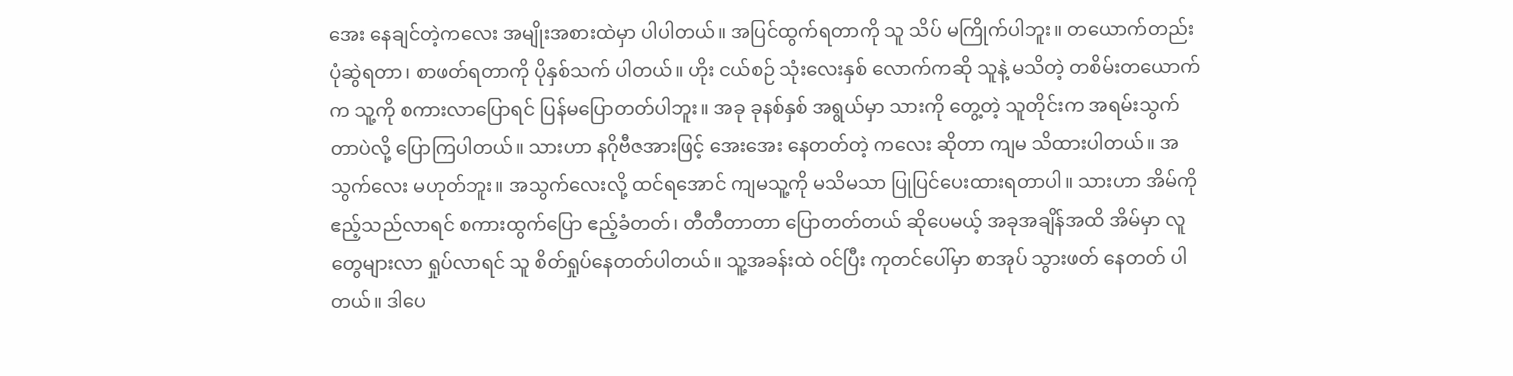အေး နေချင်တဲ့ကလေး အမျိုးအစားထဲမှာ ပါပါတယ်။ အပြင်ထွက်ရတာကို သူ သိပ် မကြိုက်ပါဘူး။ တယောက်တည်း ပုံဆွဲရတာ၊ စာဖတ်ရတာကို ပိုနှစ်သက် ပါတယ်။ ဟိုး ငယ်စဉ် သုံးလေးနှစ် လောက်ကဆို သူနဲ့ မသိတဲ့ တစိမ်းတယောက်က သူ့ကို စကားလာပြောရင် ပြန်မပြောတတ်ပါဘူး။ အခု ခုနစ်နှစ် အရွယ်မှာ သားကို တွေ့တဲ့ သူတိုင်းက အရမ်းသွက်တာပဲလို့ ပြောကြပါတယ်။ သားဟာ နဂိုဗီဇအားဖြင့် အေးအေး နေတတ်တဲ့ ကလေး ဆိုတာ ကျမ သိထားပါတယ်။ အသွက်လေး မဟုတ်ဘူး။ အသွက်လေးလို့ ထင်ရအောင် ကျမသူ့ကို မသိမသာ ပြုပြင်ပေးထားရတာပါ။ သားဟာ အိမ်ကို ဧည့်သည်လာရင် စကားထွက်ပြော ဧည့်ခံတတ်၊ တီတီတာတာ ပြောတတ်တယ် ဆိုပေမယ့် အခုအချိန်အထိ အိမ်မှာ လူတွေများလာ ရှုပ်လာရင် သူ စိတ်ရှုပ်နေတတ်ပါတယ်။ သူ့အခန်းထဲ ဝင်ပြီး ကုတင်ပေါ်မှာ စာအုပ် သွားဖတ် နေတတ် ပါတယ်။ ဒါပေ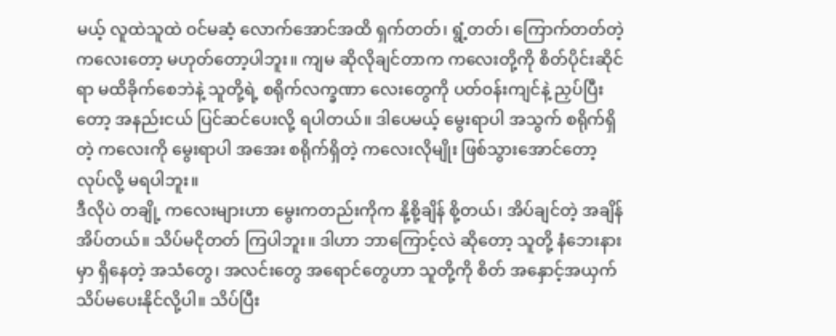မယ့် လူထဲသူထဲ ဝင်မဆံ့ လောက်အောင်အထိ ရှက်တတ်၊ ရွံ့တတ်၊ ကြောက်တတ်တဲ့ ကလေးတော့ မဟုတ်တော့ပါဘူး။ ကျမ ဆိုလိုချင်တာက ကလေးတို့ကို စိတ်ပိုင်းဆိုင်ရာ မထိခိုက်စေဘဲနဲ့ သူတို့ရဲ့ စရိုက်လက္ခဏာ လေးတွေကို ပတ်ဝန်းကျင်နဲ့ ညှပ်ပြီးတော့ အနည်းငယ် ပြင်ဆင်ပေးလို့ ရပါတယ်။ ဒါပေမယ့် မွေးရာပါ အသွက် စရိုက်ရှိတဲ့ ကလေးကို မွေးရာပါ အအေး စရိုက်ရှိတဲ့ ကလေးလိုမျိုး ဖြစ်သွားအောင်တော့ လုပ်လို့ မရပါဘူး။
ဒီလိုပဲ တချို့ ကလေးများဟာ မွေးကတည်းကိုက နို့စို့ချိန် စို့တယ်၊ အိပ်ချင်တဲ့ အချိန် အိပ်တယ်။ သိပ်မငိုတတ် ကြပါဘူး။ ဒါဟာ ဘာကြောင့်လဲ ဆိုတော့ သူတို့ နံဘေးနားမှာ ရှိနေတဲ့ အသံတွေ၊ အလင်းတွေ အရောင်တွေဟာ သူတို့ကို စိတ် အနှောင့်အယှက် သိပ်မပေးနိုင်လို့ပါ။ သိပ်ပြီး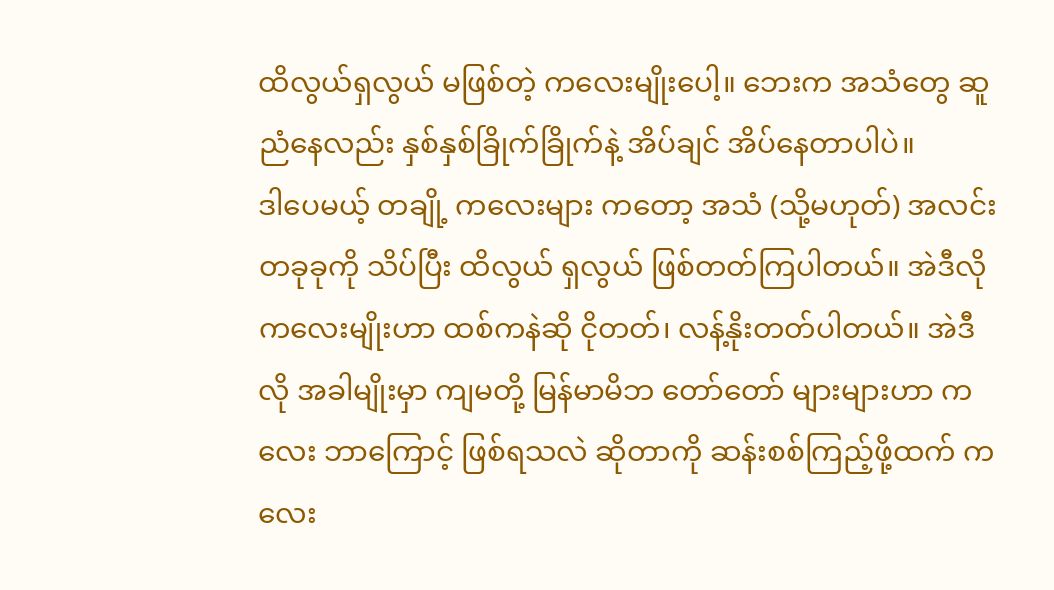ထိလွယ်ရှလွယ် မဖြစ်တဲ့ ကလေးမျိုးပေါ့။ ဘေးက အသံတွေ ဆူညံနေလည်း နှစ်နှစ်ခြိုက်ခြိုက်နဲ့ အိပ်ချင် အိပ်နေတာပါပဲ။
ဒါပေမယ့် တချို့ ကလေးများ ကတော့ အသံ (သို့မဟုတ်) အလင်း တခုခုကို သိပ်ပြီး ထိလွယ် ရှလွယ် ဖြစ်တတ်ကြပါတယ်။ အဲဒီလို ကလေးမျိုးဟာ ထစ်ကနဲဆို ငိုတတ်၊ လန့်နိုးတတ်ပါတယ်။ အဲဒီလို အခါမျိုးမှာ ကျမတို့ မြန်မာမိဘ တော်တော် များများဟာ ကလေး ဘာကြောင့် ဖြစ်ရသလဲ ဆိုတာကို ဆန်းစစ်ကြည့်ဖို့ထက် ကလေး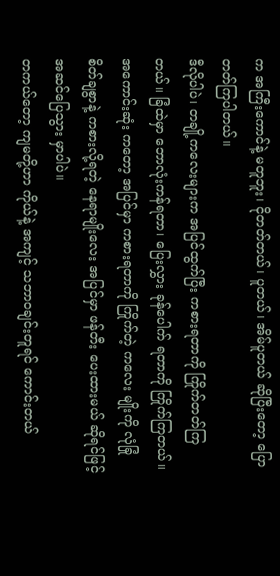က အကြီးကောင်နဲ့ မတူဘူး၊ ငိုတတ်တယ်၊ ပူတယ်၊ အိမ်ပူတယ် ဆိုပြီးတော့ ပြောတတ်ကြပါတယ်။
ဒီလိုပါပဲ၊ တချို့ကလေးများက အပြင်ထွက်ပြီး ကစားရတာကို ကြိုက်တတ်ကြတယ်။ ခြံထဲမှာ ဘောလုံးကန်ရတာ၊ ပြေးလွှား ခုန်ပေါက် ရတာကို ကြိုက်ကြတယ်။ အကောင်းဆုံး ကတော့ အပြင်မှာ ကစားရတာကို ကြိုက်တဲ့ ကလေး မျိုးကို လုံခြုံ စိတ်ချစွာနဲ့ ကစားလို့ရတဲ့ နေရာမျိုးလေး အပြင်မှာ ဖန်တီး ပေးထားမယ် ဆိုရင်ဖြင့် အဆင်ပြေသွား မှာပါပဲ။
တကယ်တော့ ကျမတို့ဟာ ကိုယ်နဲ့ အကျင့် သဘာဝချင်းတူရင် ကောင်းတယ်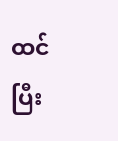ထင်ပြီး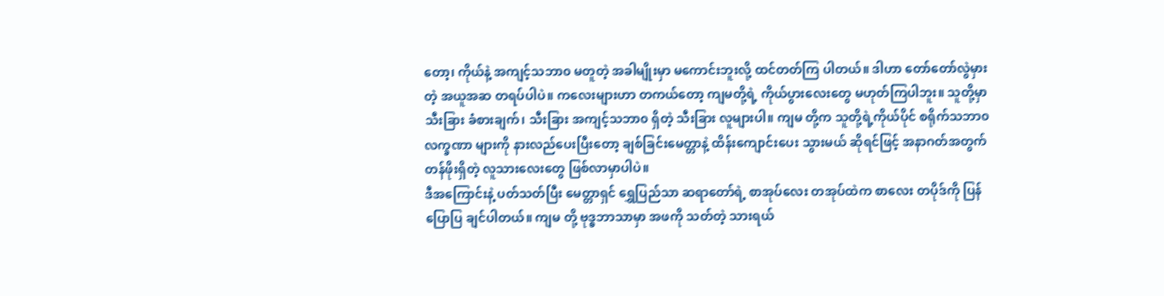တော့၊ ကိုယ်နဲ့ အကျင့်သဘာ၀ မတူတဲ့ အခါမျိုးမှာ မကောင်းဘူးလို့ ထင်တတ်ကြ ပါတယ်။ ဒါဟာ တော်တော်လွဲမှားတဲ့ အယူအဆ တရပ်ပါပဲ။ ကလေးများဟာ တကယ်တော့ ကျမတို့ရဲ့ ကိုယ်ပွားလေးတွေ မဟုတ်ကြပါဘူး။ သူတို့မှာ သီးခြား ခံစားချက်၊ သီးခြား အကျင့်သဘာ၀ ရှိတဲ့ သီးခြား လူများပါ။ ကျမ တို့က သူတို့ရဲ့ကိုယ်ပိုင် စရိုက်သဘာ၀ လက္ခဏာ များကို နားလည်ပေးပြီးတော့ ချစ်ခြင်းမေတ္တာနဲ့ ထိန်းကျောင်းပေး သွားမယ် ဆိုရင်ဖြင့် အနာဂတ်အတွက် တန်ဖိုးရှိတဲ့ လူသားလေးတွေ ဖြစ်လာမှာပါပဲ။
ဒီအကြောင်းနဲ့ ပတ်သတ်ပြီး မေတ္တာရှင် ရွှေပြည်သာ ဆရာတော်ရဲ့ စာအုပ်လေး တအုပ်ထဲက စာလေး တပိုဒ်ကို ပြန်ပြောပြ ချင်ပါတယ်။ ကျမ တို့ ဗုဒ္ဓဘာသာမှာ အဖကို သတ်တဲ့ သားရယ်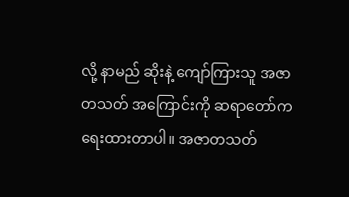လို့ နာမည် ဆိုးနဲ့ ကျော်ကြားသူ အဇာတသတ် အကြောင်းကို ဆရာတော်က ရေးထားတာပါ။ အဇာတသတ်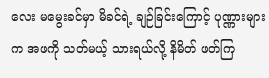လေး မမွေးခင်မှာ မိခင်ရဲ့ ချဉ်ခြင်းကြောင့် ပုဏ္ဏားများက အဖကို သတ်မယ့် သားရယ်လို့ နိမိတ် ဖတ်ကြ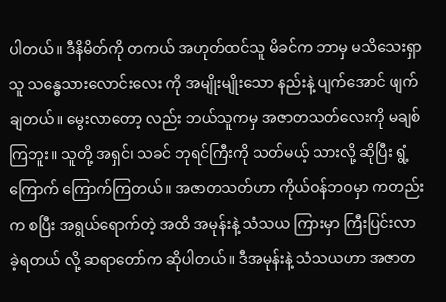ပါတယ်။ ဒီနိမိတ်ကို တကယ် အဟုတ်ထင်သူ မိခင်က ဘာမှ မသိသေးရှာသူ သန္ဓေသားလောင်းလေး ကို အမျိုးမျိုးသော နည်းနဲ့ ပျက်အောင် ဖျက်ချတယ်။ မွေးလာတော့ လည်း ဘယ်သူကမှ အဇာတသတ်လေးကို မချစ်ကြဘူး။ သူတို့ အရှင်၊ သခင် ဘုရင်ကြီးကို သတ်မယ့် သားလို့ ဆိုပြီး ရွံ့ကြောက် ကြောက်ကြတယ်။ အဇာတသတ်ဟာ ကိုယ်ဝန်ဘဝမှာ ကတည်းက စပြီး အရွယ်ရောက်တဲ့ အထိ အမုန်းနဲ့ သံသယ ကြားမှာ ကြီးပြင်းလာ ခဲ့ရတယ် လို့ ဆရာတော်က ဆိုပါတယ်။ ဒီအမုန်းနဲ့ သံသယဟာ အဇာတ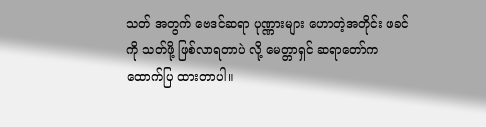သတ် အတွက် ဗေဒင်ဆရာ ပုဏ္ဏားများ ဟောတဲ့အတိုင်း ဖခင်ကို သတ်ဖို့ ဖြစ်လာရတာပဲ လို့ မေတ္တာရှင် ဆရာတော်က ထောက်ပြ ထားတာပါ။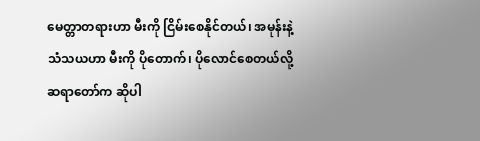မေတ္တာတရားဟာ မီးကို ငြိမ်းစေနိုင်တယ်၊ အမုန်းနဲ့ သံသယဟာ မီးကို ပိုတောက်၊ ပိုလောင်စေတယ်လို့ ဆရာတော်က ဆိုပါ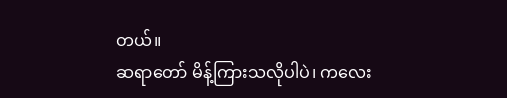တယ်။
ဆရာတော် မိန့်ကြားသလိုပါပဲ၊ ကလေး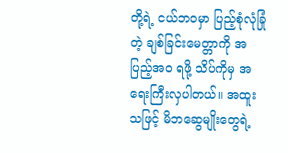တို့ရဲ့ ငယ်ဘဝမှာ ပြည့်စုံလုံခြုံတဲ့ ချစ်ခြင်းမေတ္တာကို အပြည့်အ၀ ရဖို့ သိပ်ကိုမှ အရေးကြီးလှပါတယ်။ အထူးသဖြင့် မိဘဆွေမျိုးတွေရဲ့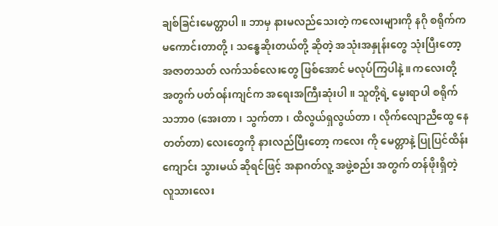ချစ်ခြင်းမေတ္တာပါ။ ဘာမှ နားမလည်သေးတဲ့ ကလေးများကို နဂို စရိုက်က မကောင်းတာတို့၊ သန္ဓေဆိုးတယ်တို့ ဆိုတဲ့ အသုံးအနှုန်းတွေ သုံးပြီးတော့ အဇာတသတ် လက်သစ်လေးတွေ ဖြစ်အောင် မလုပ်ကြပါနဲ့။ ကလေးတို့ အတွက် ပတ်ဝန်းကျင်က အရေးအကြီးဆုံးပါ။ သူတို့ရဲ့ မွေးရာပါ စရိုက်သဘာ၀ (အေးတာ၊ သွက်တာ၊ ထိလွယ်ရှလွယ်တာ၊ လိုက်လျောညီထွေ နေတတ်တာ) လေးတွေကို နားလည်ပြီးတော့ ကလေး ကို မေတ္တာနဲ့ ပြုပြင်ထိန်းကျောင်း သွားမယ် ဆိုရင်ဖြင့် အနာဂတ်လူ့ အဖွဲ့စည်း အတွက် တန်ဖိုးရှိတဲ့ လူသားလေး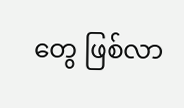တွေ ဖြစ်လာ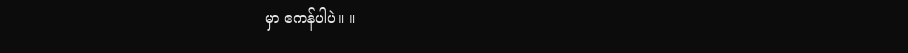မှာ ဧကန်ပါပဲ။ ။